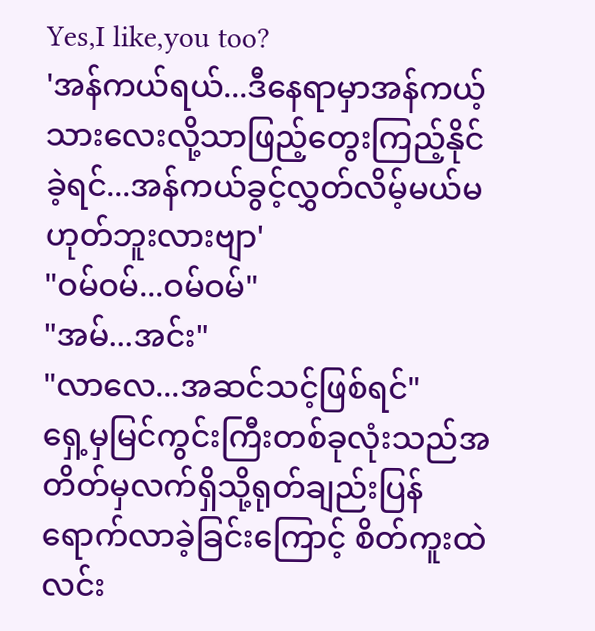Yes,I like,you too?
'အန်ကယ်ရယ်...ဒီနေရာမှာအန်ကယ့်သားလေးလို့သာဖြည့်တွေးကြည့်နိုင်ခဲ့ရင်...အန်ကယ်ခွင့်လွှတ်လိမ့်မယ်မဟုတ်ဘူးလားဗျာ'
"ဝမ်ဝမ်...ဝမ်ဝမ်"
"အမ်...အင်း"
"လာလေ...အဆင်သင့်ဖြစ်ရင်"
ရှေ့မှမြင်ကွင်းကြီးတစ်ခုလုံးသည်အတိတ်မှလက်ရှိသို့ရုတ်ချည်းပြန်ရောက်လာခဲ့ခြင်းကြောင့် စိတ်ကူးထဲလင်း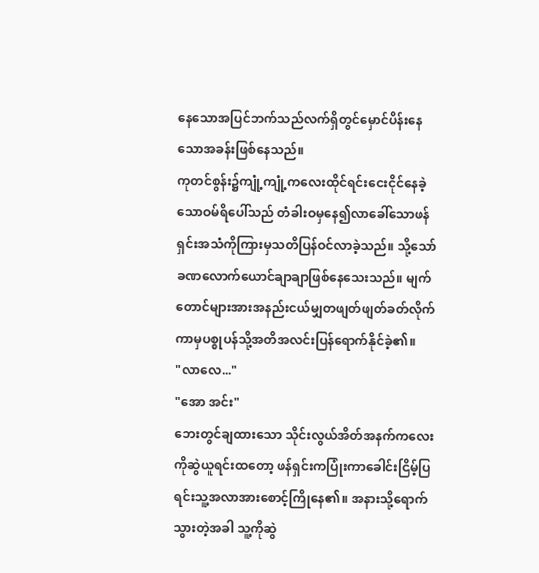နေသောအပြင်ဘက်သည်လက်ရှိတွင်မှောင်ပိန်းနေသောအခန်းဖြစ်နေသည်။
ကုတင်စွန်း၌ကျုံ့ကျုံ့ကလေးထိုင်ရင်းငေးငိုင်နေခဲ့သောဝမ်ရိပေါ်သည် တံခါးဝမှနေ၍လာခေါ်သောဖန်ရှင်းအသံကိုကြားမှသတိပြန်ဝင်လာခဲ့သည်။ သို့သော်ခဏလောက်ယောင်ချာချာဖြစ်နေသေးသည်။ မျက်တောင်များအားအနည်းငယ်မျှတဖျတ်ဖျတ်ခတ်လိုက်ကာမှပစ္စုပန်သို့အတိအလင်းပြန်ရောက်နိုင်ခဲ့၏။
"လာလေ..."
"အော အင်း"
ဘေးတွင်ချထားသော သိုင်းလွယ်အိတ်အနက်ကလေးကိုဆွဲယူရင်းထတော့ ဖန်ရှင်းကပြုံးကာခေါင်းငြိမ့်ပြရင်းသူ့အလာအားစောင့်ကြိုနေ၏။ အနားသို့ရောက်သွားတဲ့အခါ သူ့ကိုဆွဲ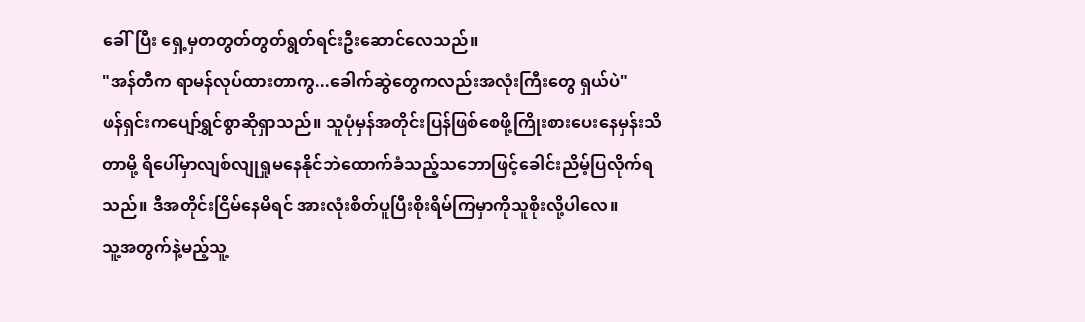ခေါ်ပြီး ရှေ့မှတတွတ်တွတ်ရွတ်ရင်းဦးဆောင်လေသည်။
"အန်တီက ရာမန်လုပ်ထားတာကွ...ခေါက်ဆွဲတွေကလည်းအလုံးကြီးတွေ ရှယ်ပဲ"
ဖန်ရှင်းကပျော်ရွှင်စွာဆိုရှာသည်။ သူပုံမှန်အတိုင်းပြန်ဖြစ်စေဖို့ကြိုးစားပေးနေမှန်းသိတာမို့ ရိပေါ်မှာလျစ်လျုရှုမနေနိုင်ဘဲထောက်ခံသည့်သဘောဖြင့်ခေါင်းညိမ့်ပြလိုက်ရသည်။ ဒီအတိုင်းငြိမ်နေမိရင် အားလုံးစိတ်ပူပြီးစိုးရိမ်ကြမှာကိုသူစိုးလို့ပါလေ။
သူ့အတွက်နဲ့မည့်သူ့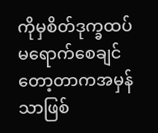ကိုမှစိတ်ဒုက္ခထပ်မရောက်စေချင်တော့တာကအမှန်သာဖြစ်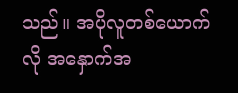သည်။ အပိုလူတစ်ယောက်လို အနှောက်အ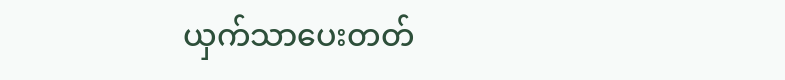ယှက်သာပေးတတ်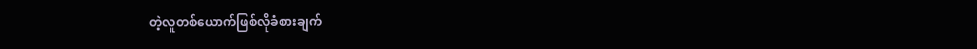တဲ့လူတစ်ယောက်ဖြစ်လိုခံစားချက်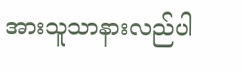အားသူသာနားလည်ပါ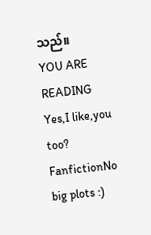သည်။
YOU ARE READING
Yes,I like,you too?
FanfictionNo big plots :)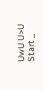UwU U>U Start _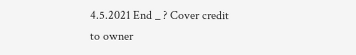4.5.2021 End _ ? Cover credit to owner